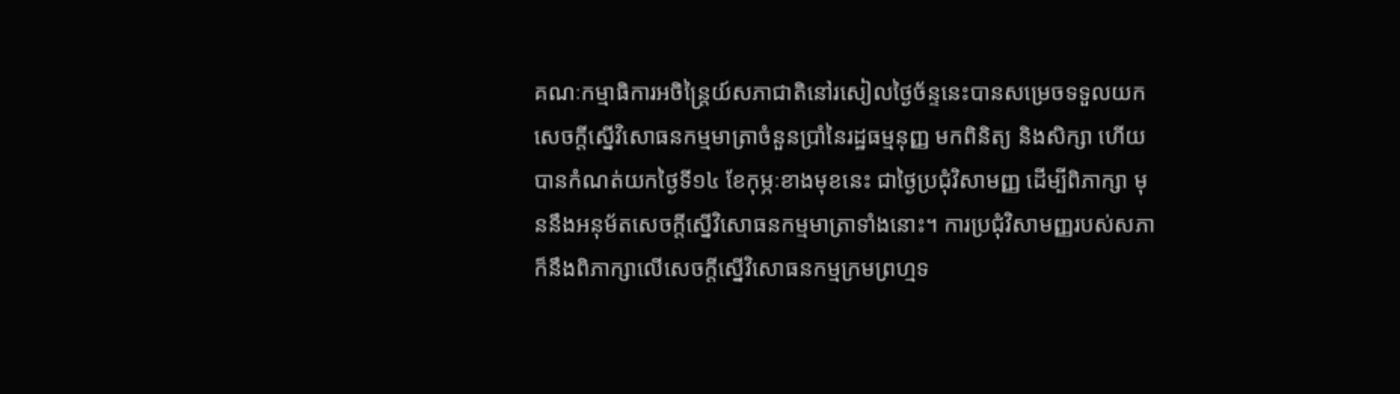គណៈកម្មាធិការអចិន្ត្រៃយ៍សភាជាតិនៅរសៀលថ្ងៃច័ន្ទនេះបានសម្រេចទទួលយកសេចក្តីស្នើវិសោធនកម្មមាត្រាចំនួនប្រាំនៃរដ្ឋធម្មនុញ្ញ មកពិនិត្យ និងសិក្សា ហើយបានកំណត់យកថ្ងៃទី១៤ ខែកុម្ភៈខាងមុខនេះ ជាថ្ងៃប្រជុំវិសាមញ្ញ ដើម្បីពិភាក្សា មុននឹងអនុម័តសេចក្តីស្នើវិសោធនកម្មមាត្រាទាំងនោះ។ ការប្រជុំវិសាមញ្ញរបស់សភាក៏នឹងពិភាក្សាលើសេចក្តីស្នើវិសោធនកម្មក្រមព្រហ្មទ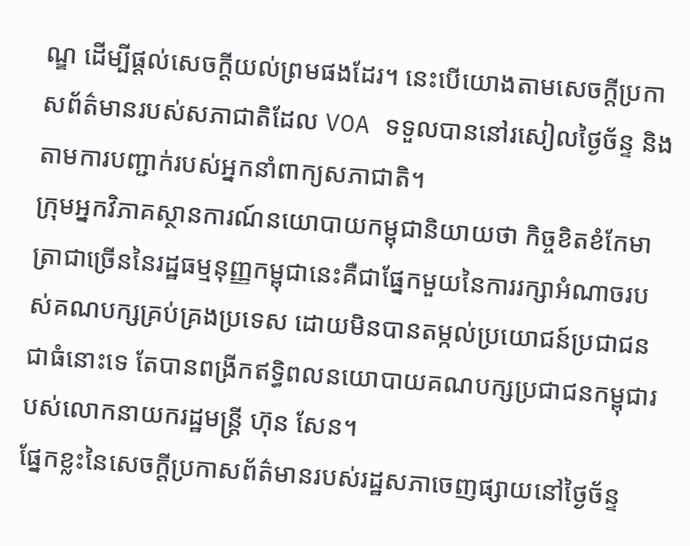ណ្ឌ ដើម្បីផ្តល់សេចក្តីយល់ព្រមផងដែរ។ នេះបើយោងតាមសេចក្តីប្រកាសព័ត៌មានរបស់សភាជាតិដែល VOA ទទួលបាននៅរសៀលថ្ងៃច័ន្ទ និងតាមការបញ្ជាក់របស់អ្នកនាំពាក្យសភាជាតិ។
ក្រុមអ្នកវិភាគស្ថានការណ៍នយោបាយកម្ពុជានិយាយថា កិច្ចខិតខំកែមាត្រាជាច្រើននៃរដ្ឋធម្មនុញ្ញកម្ពុជានេះគឺជាផ្នែកមួយនៃការរក្សាអំណាចរបស់គណបក្សគ្រប់គ្រងប្រទេស ដោយមិនបានតម្កល់ប្រយោជន៍ប្រជាជនជាធំនោះទេ តែបានពង្រីកឥទ្ធិពលនយោបាយគណបក្សប្រជាជនកម្ពុជារបស់លោកនាយករដ្ឋមន្ត្រី ហ៊ុន សែន។
ផ្នែកខ្លះនៃសេចក្តីប្រកាសព័ត៌មានរបស់រដ្ឋសភាចេញផ្សាយនៅថ្ងៃច័ន្ទ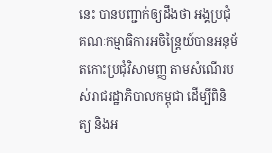នេះ បានបញ្ជាក់ឲ្យដឹងថា អង្គប្រជុំគណៈកម្មាធិការអចិន្ត្រៃយ៍បានអនុម័តកោះប្រជុំវិសាមញ្ញ តាមសំណើរបស់រាជរដ្ឋាភិបាលកម្ពុជា ដើម្បីពិនិត្យ និងអ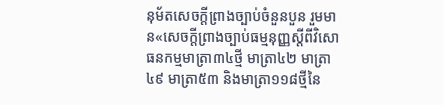នុម័តសេចក្តីព្រាងច្បាប់ចំនួនបួន រួមមាន«សេចក្តីព្រាងច្បាប់ធម្មនុញ្ញស្តីពីវិសោធនកម្មមាត្រា៣៤ថ្មី មាត្រា៤២ មាត្រា៤៩ មាត្រា៥៣ និងមាត្រា១១៨ថ្មីនៃ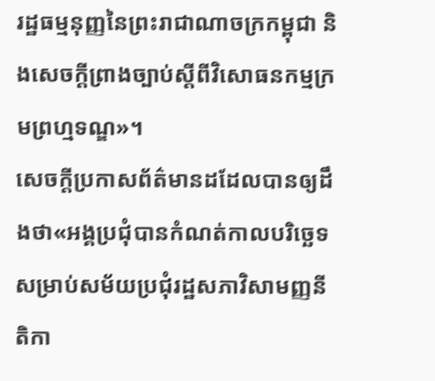រដ្ឋធម្មនុញ្ញនៃព្រះរាជាណាចក្រកម្ពុជា និងសេចក្តីព្រាងច្បាប់ស្តីពីវិសោធនកម្មក្រមព្រហ្មទណ្ឌ»។
សេចក្តីប្រកាសព័ត៌មានដដែលបានឲ្យដឹងថា«អង្គប្រជុំបានកំណត់កាលបរិច្ឆេទសម្រាប់សម័យប្រជុំរដ្ឋសភាវិសាមញ្ញនីតិកា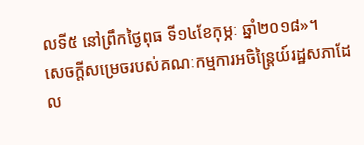លទី៥ នៅព្រឹកថ្ងៃពុធ ទី១៤ខែកុម្ភៈ ឆ្នាំ២០១៨»។
សេចក្តីសម្រេចរបស់គណៈកម្មការអចិន្ត្រៃយ៍រដ្ឋសភាដែល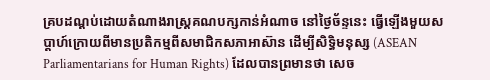គ្របដណ្ដប់ដោយតំណាងរាស្ត្រគណបក្សកាន់អំណាច នៅថ្ងៃច័ន្ទនេះ ធ្វើឡើងមួយសប្តាហ៍ក្រោយពីមានប្រតិកម្មពីសមាជិកសភាអាស៊ាន ដើម្បីសិទ្ធិមនុស្ស (ASEAN Parliamentarians for Human Rights) ដែលបានព្រមានថា សេច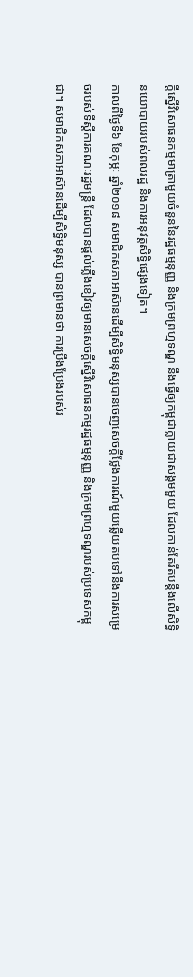ក្តីស្នើវិសោធនកម្មមាត្រាមួយចំនួននៃរដ្ឋធម្មនុញ្ញ និងក្រមព្រហ្មទណ្ឌ នឹងធ្វើឲ្យកម្ពុជាក្លាយជាសង្គមមួយ ដែលកាន់តែរឹតបន្តឹងលើសិទ្ធិនយោបាយរបស់ពលរដ្ឋ និងការអនុវត្តសិទ្ធិផ្សេងទៀត។
កាលពីថ្ងៃទី៦ ខែកុម្ភៈ ឆ្នាំ២០១៨ សមាជិកសភាអាស៊ានដើម្បីសិទ្ធិមនុស្សបានចេញសេចក្តីថ្លែងការណ៍មួយឆ្លើយតបទៅនឹងការសម្រេចរបស់ទីស្តីការគណៈរដ្ឋមន្ត្រី ដែលបានផ្តល់ភ្លើងខៀវឲ្យមានសេចក្តីស្នើវិសោធនកម្មរដ្ឋធម្មនុញ្ញ និងក្រមព្រហ្មទណ្ឌរបស់ប្រទេសកម្ពុជា។ សមាជិកសភាអាស៊ានដើម្បីសិទ្ធិមនុស្ស បានព្រមានថា ការប្រឹងប្រែងរបស់រ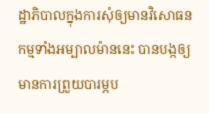ដ្ឋាភិបាលក្នុងការសុំឲ្យមានវិសោធនកម្មទាំងអម្បាលម៉ាននេះ បានបង្កឲ្យមានការព្រួយបារម្ភប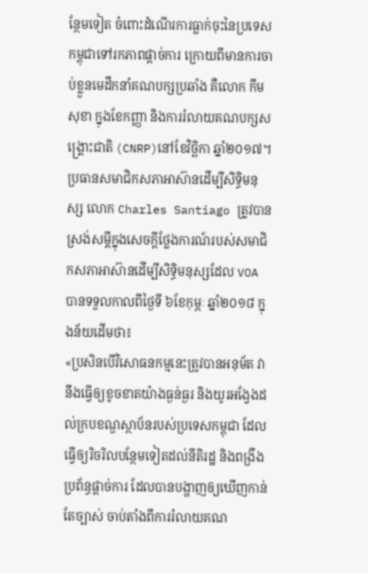ន្ថែមទៀត ចំពោះដំណើរការធ្លាក់ចុះនៃប្រទេសកម្ពុជាទៅរកភាពផ្តាច់ការ ក្រោយពីមានការចាប់ខ្លួនមេដឹកនាំគណបក្សប្រឆាំង គឺលោក កឹម សុខា ក្នុងខែកញ្ញា និងការរំលាយគណបក្សសង្គ្រោះជាតិ (CNRP)នៅខែវិច្ឆិកា ឆ្នាំ២០១៧។
ប្រធានសមាជិកសភាអាស៊ានដើម្បីសិទ្ធិមនុស្ស លោក Charles Santiago ត្រូវបានស្រង់សម្តីក្នុងសេចក្តីថ្លែងការណ៍របស់សមាជិកសភាអាស៊ានដើម្បីសិទ្ធិមនុស្សដែល VOA បានទទួលកាលពីថ្ងៃទី ៦ខែកុម្ភៈ ឆ្នាំ២០១៨ ក្នុងន័យដើមថា៖
«ប្រសិនបើវិសោធនកម្មនេះត្រូវបានអនុម័ត វានឹងធ្វើឲ្យខូចខាតយ៉ាងធ្ងន់ធ្ងរ និងយូរអង្វែងដល់ក្របខណ្ឌស្ថាប័នរបស់ប្រទេសកម្ពុជា ដែលធ្វើឲ្យរិចរិលបន្ថែមទៀតដល់នីតិរដ្ឋ និងពង្រឹងប្រព័ន្ធផ្តាច់ការ ដែលបានបង្ហាញឲ្យឃើញកាន់តែច្បាស់ ចាប់តាំងពីការរំលាយគណ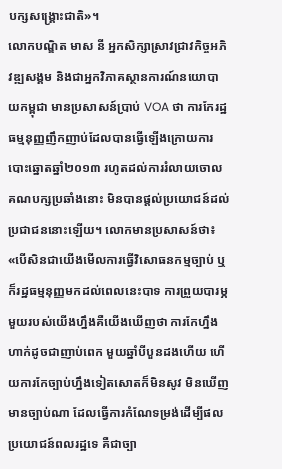បក្សសង្គ្រោះជាតិ»។
លោកបណ្ឌិត មាស នី អ្នកសិក្សាស្រាវជ្រាវកិច្ចអភិវឌ្ឍសង្គម និងជាអ្នកវិភាគស្ថានការណ៍នយោបាយកម្ពុជា មានប្រសាសន៍ប្រាប់ VOA ថា ការកែរដ្ឋធម្មនុញ្ញញឹកញាប់ដែលបានធ្វើឡើងក្រោយការបោះឆ្នោតឆ្នាំ២០១៣ រហូតដល់ការរំលាយចោលគណបក្សប្រឆាំងនោះ មិនបានផ្តល់ប្រយោជន៍ដល់ប្រជាជននោះឡើយ។ លោកមានប្រសាសន៍ថា៖
«បើសិនជាយើងមើលការធ្វើវិសោធនកម្មច្បាប់ ឬក៏រដ្ឋធម្មនុញ្ញមកដល់ពេលនេះបាទ ការព្រួយបារម្ភមួយរបស់យើងហ្នឹងគឺយើងឃើញថា ការកែហ្នឹងហាក់ដូចជាញាប់ពេក មួយឆ្នាំបីបួនដងហើយ ហើយការកែច្បាប់ហ្នឹងទៀតសោតក៏មិនសូវ មិនឃើញមានច្បាប់ណា ដែលធ្វើការកំណែទម្រង់ដើម្បីផលប្រយោជន៍ពលរដ្ឋទេ គឺជាច្បា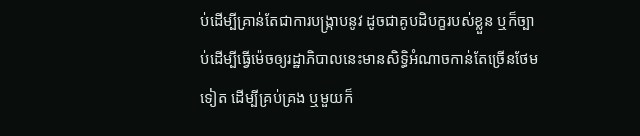ប់ដើម្បីគ្រាន់តែជាការបង្ក្រាបនូវ ដូចជាគូបដិបក្ខរបស់ខ្លួន ឬក៏ច្បាប់ដើម្បីធ្វើម៉េចឲ្យរដ្ឋាភិបាលនេះមានសិទ្ធិអំណាចកាន់តែច្រើនថែមទៀត ដើម្បីគ្រប់គ្រង ឬមួយក៏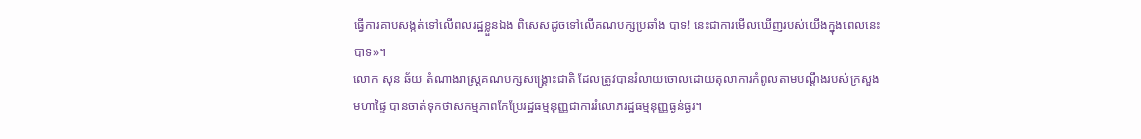ធ្វើការគាបសង្កត់ទៅលើពលរដ្ឋខ្លួនឯង ពិសេសដូចទៅលើគណបក្សប្រឆាំង បាទ! នេះជាការមើលឃើញរបស់យើងក្នុងពេលនេះ បាទ»។
លោក សុន ឆ័យ តំណាងរាស្ត្រគណបក្សសង្គ្រោះជាតិ ដែលត្រូវបានរំលាយចោលដោយតុលាការកំពូលតាមបណ្តឹងរបស់ក្រសួងមហាផ្ទៃ បានចាត់ទុកថាសកម្មភាពកែប្រែរដ្ឋធម្មនុញ្ញជាការរំលោភរដ្ឋធម្មនុញ្ញធ្ងន់ធ្ងរ។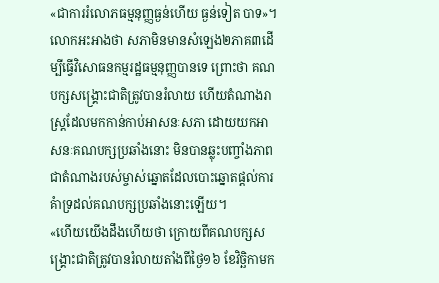«ជាការរំលោភធម្មនុញ្ញធ្ងន់ហើយ ធ្ងន់ទៀត បាទ»។
លោកអះអាងថា សភាមិនមានសំឡេង២ភាគ៣ដើម្បីធ្វើវិសោធនកម្មរដ្ឋធម្មនុញ្ញបានទេ ព្រោះថា គណបក្សសង្គ្រោះជាតិត្រូវបានរំលាយ ហើយតំណាងរាស្ត្រដែលមកកាន់កាប់អាសនៈសភា ដោយយកអាសនៈគណបក្សប្រឆាំងនោះ មិនបានឆ្លុះបញ្ចាំងភាពជាតំណាងរបស់ម្ចាស់ឆ្នោតដែលបោះឆ្នោតផ្តល់ការគំាទ្រដល់គណបក្សប្រឆាំងនោះឡើយ។
«ហើយយើងដឹងហើយថា ក្រោយពីគណបក្សសង្គ្រោះជាតិត្រូវបានរំលាយតាំងពីថ្ងៃ១៦ ខែវិច្ឆិកាមក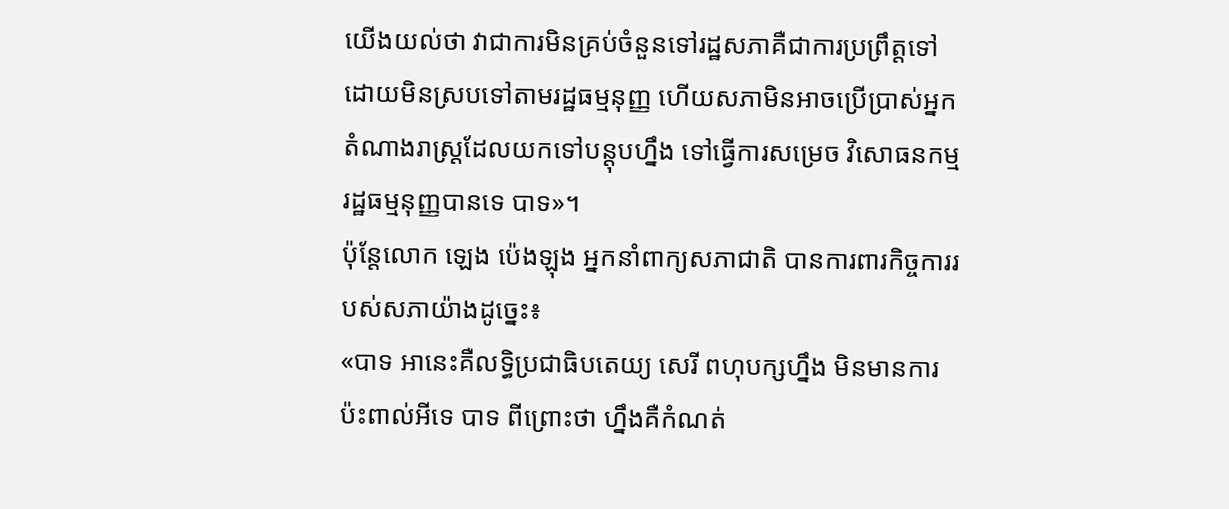យើងយល់ថា វាជាការមិនគ្រប់ចំនួនទៅរដ្ឋសភាគឺជាការប្រព្រឹត្តទៅ ដោយមិនស្របទៅតាមរដ្ឋធម្មនុញ្ញ ហើយសភាមិនអាចប្រើប្រាស់អ្នកតំណាងរាស្ត្រដែលយកទៅបន្តុបហ្នឹង ទៅធ្វើការសម្រេច វិសោធនកម្មរដ្ឋធម្មនុញ្ញបានទេ បាទ»។
ប៉ុន្តែលោក ឡេង ប៉េងឡុង អ្នកនាំពាក្យសភាជាតិ បានការពារកិច្ចការរបស់សភាយ៉ាងដូច្នេះ៖
«បាទ អានេះគឺលទ្ធិប្រជាធិបតេយ្យ សេរី ពហុបក្សហ្នឹង មិនមានការប៉ះពាល់អីទេ បាទ ពីព្រោះថា ហ្នឹងគឺកំណត់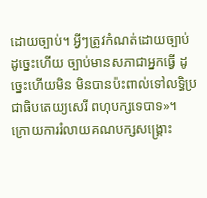ដោយច្បាប់។ អ្វីៗត្រូវកំណត់ដោយច្បាប់ ដូច្នេះហើយ ច្បាប់មានសភាជាអ្នកធ្វើ ដូច្នេះហើយមិន មិនបានប៉ះពាល់ទៅលទ្ធិប្រជាធិបតេយ្យសេរី ពហុបក្សទេបាទ»។
ក្រោយការរំលាយគណបក្សសង្គ្រោះ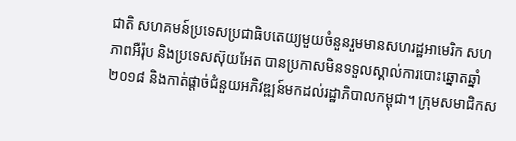ជាតិ សហគមន៍ប្រទេសប្រជាធិបតេយ្យមួយចំនួនរួមមានសហរដ្ឋអាមេរិក សហភាពអឺរ៉ុប និងប្រទេសស៊ុយអែត បានប្រកាសមិនទទួលស្គាល់ការបោះឆ្នោតឆ្នាំ២០១៨ និងកាត់ផ្តាច់ជំនួយអភិវឌ្ឍន៍មកដល់រដ្ឋាភិបាលកម្ពុជា។ ក្រុមសមាជិកស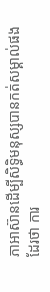ភាអាស៊ានដើម្បីសិទ្ធិមនុស្សបានកត់សម្គាល់ផងដែរថា ការ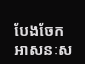បែងចែកអាសនៈស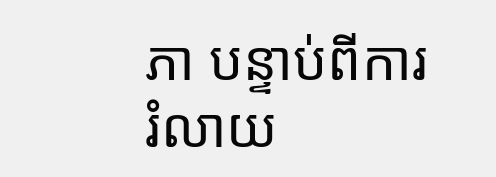ភា បន្ទាប់ពីការរំលាយ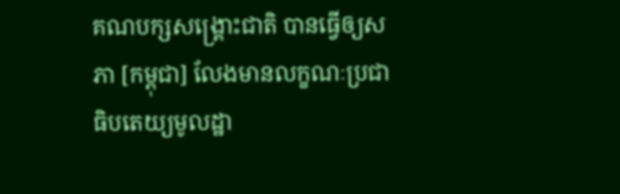គណបក្សសង្គ្រោះជាតិ បានធ្វើឲ្យសភា [កម្ពុជា] លែងមានលក្ខណៈប្រជាធិបតេយ្យមូលដ្ឋា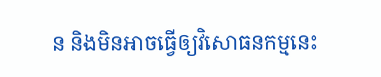ន និងមិនអាចធ្វើឲ្យវិសោធនកម្មនេះ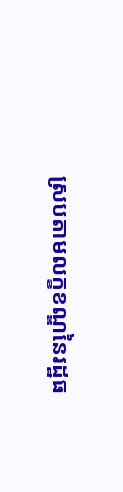ស្របតាមលក្ខខណ្ឌនៃរដ្ឋធ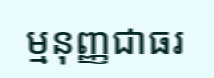ម្មនុញ្ញជាធរ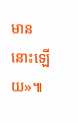មាននោះឡើយ»៕